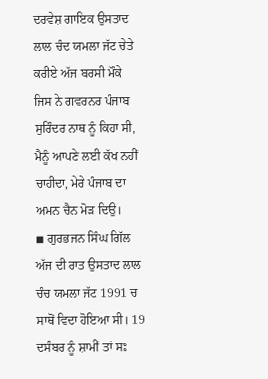ਦਰਵੇਸ਼ ਗਾਇਕ ਉਸਤਾਦ ਲਾਲ ਚੰਦ ਯਮਲਾ ਜੱਟ ਚੇਤੇ ਕਰੀਏ ਅੱਜ ਬਰਸੀ ਮੌਕੇ
ਜਿਸ ਨੇ ਗਵਰਨਰ ਪੰਜਾਬ ਸੁਰਿੰਦਰ ਨਾਥ ਨੂੰ ਕਿਹਾ ਸੀ, ਮੈਨੂੰ ਆਪਣੇ ਲਈ ਕੱਖ ਨਹੀਂ ਚਾਹੀਦਾ, ਮੇਰੇ ਪੰਜਾਬ ਦਾ ਅਮਨ ਚੈਨ ਮੋੜ ਦਿਉ।
◾ ਗੁਰਭਜਨ ਸਿੰਘ ਗਿੱਲ
ਅੱਜ ਦੀ ਰਾਤ ਉਸਤਾਦ ਲਾਲ ਚੰਚ ਯਮਲਾ ਜੱਟ 1991 ਚ ਸਾਥੋਂ ਵਿਦਾ ਹੋਇਆ ਸੀ। 19 ਦਸੰਬਰ ਨੂੰ ਸ਼ਾਮੀਂ ਤਾਂ ਸਃ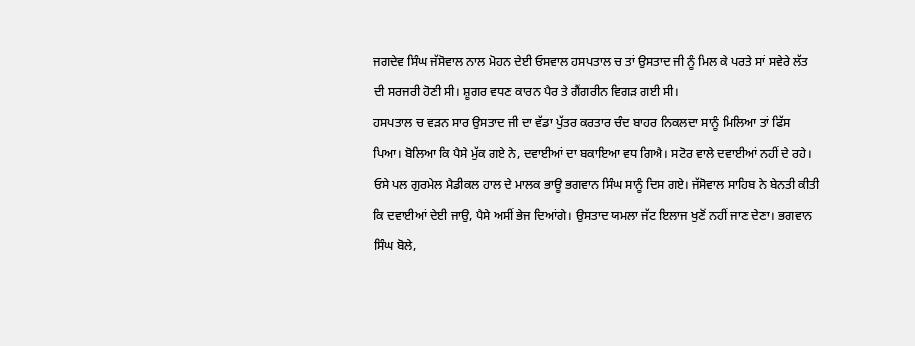ਜਗਦੇਵ ਸਿੰਘ ਜੱਸੋਵਾਲ ਨਾਲ ਮੋਹਨ ਦੇਈ ਓਸਵਾਲ ਹਸਪਤਾਲ ਚ ਤਾਂ ਉਸਤਾਦ ਜੀ ਨੂੰ ਮਿਲ ਕੇ ਪਰਤੇ ਸਾਂ ਸਵੇਰੇ ਲੱਤ ਦੀ ਸਰਜਰੀ ਹੋਣੀ ਸੀ। ਸ਼ੂਗਰ ਵਧਣ ਕਾਰਨ ਪੈਰ ਤੇ ਗੈਂਗਰੀਨ ਵਿਗੜ ਗਈ ਸੀ।
ਹਸਪਤਾਲ ਚ ਵੜਨ ਸਾਰ ਉਸਤਾਦ ਜੀ ਦਾ ਵੱਡਾ ਪੁੱਤਰ ਕਰਤਾਰ ਚੰਦ ਬਾਹਰ ਨਿਕਲਦਾ ਸਾਨੂੰ ਮਿਲਿਆ ਤਾਂ ਫਿੱਸ ਪਿਆ। ਬੋਲਿਆ ਕਿ ਪੈਸੇ ਮੁੱਕ ਗਏ ਨੇ, ਦਵਾਈਆਂ ਦਾ ਬਕਾਇਆ ਵਧ ਗਿਐ। ਸਟੋਰ ਵਾਲੇ ਦਵਾਈਆਂ ਨਹੀਂ ਦੇ ਰਹੇ।
ਓਸੇ ਪਲ ਗੁਰਮੇਲ ਮੈਡੀਕਲ ਹਾਲ ਦੇ ਮਾਲਕ ਭਾਊ ਭਗਵਾਨ ਸਿੰਘ ਸਾਨੂੰ ਦਿਸ ਗਏ। ਜੱਸੋਵਾਲ ਸਾਹਿਬ ਨੇ ਬੇਨਤੀ ਕੀਤੀ ਕਿ ਦਵਾਈਆਂ ਦੇਈ ਜਾਉ, ਪੈਸੇ ਅਸੀਂ ਭੇਜ ਦਿਆਂਗੇ। ਉਸਤਾਦ ਯਮਲਾ ਜੱਟ ਇਲਾਜ ਖੁਣੋਂ ਨਹੀਂ ਜਾਣ ਦੇਣਾ। ਭਗਵਾਨ ਸਿੰਘ ਬੋਲੇ,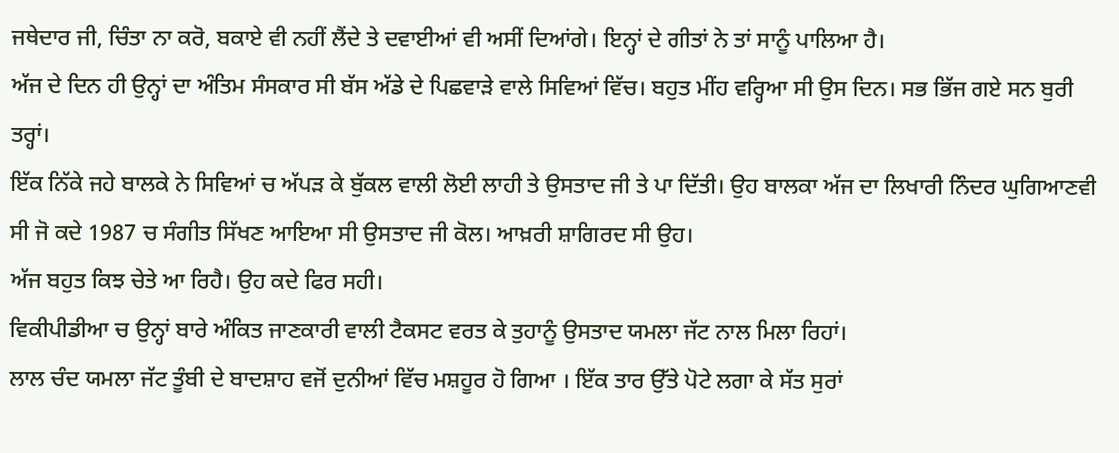ਜਥੇਦਾਰ ਜੀ, ਚਿੰਤਾ ਨਾ ਕਰੋ, ਬਕਾਏ ਵੀ ਨਹੀਂ ਲੈਂਦੇ ਤੇ ਦਵਾਈਆਂ ਵੀ ਅਸੀਂ ਦਿਆਂਗੇ। ਇਨ੍ਹਾਂ ਦੇ ਗੀਤਾਂ ਨੇ ਤਾਂ ਸਾਨੂੰ ਪਾਲਿਆ ਹੈ।
ਅੱਜ ਦੇ ਦਿਨ ਹੀ ਉਨ੍ਹਾਂ ਦਾ ਅੰਤਿਮ ਸੰਸਕਾਰ ਸੀ ਬੱਸ ਅੱਡੇ ਦੇ ਪਿਛਵਾੜੇ ਵਾਲੇ ਸਿਵਿਆਂ ਵਿੱਚ। ਬਹੁਤ ਮੀਂਹ ਵਰ੍ਹਿਆ ਸੀ ਉਸ ਦਿਨ। ਸਭ ਭਿੱਜ ਗਏ ਸਨ ਬੁਰੀ ਤਰ੍ਹਾਂ।
ਇੱਕ ਨਿੱਕੇ ਜਹੇ ਬਾਲਕੇ ਨੇ ਸਿਵਿਆਂ ਚ ਅੱਪੜ ਕੇ ਬੁੱਕਲ ਵਾਲੀ ਲੋਈ ਲਾਹੀ ਤੇ ਉਸਤਾਦ ਜੀ ਤੇ ਪਾ ਦਿੱਤੀ। ਉਹ ਬਾਲਕਾ ਅੱਜ ਦਾ ਲਿਖਾਰੀ ਨਿੰਦਰ ਘੁਗਿਆਣਵੀ ਸੀ ਜੋ ਕਦੇ 1987 ਚ ਸੰਗੀਤ ਸਿੱਖਣ ਆਇਆ ਸੀ ਉਸਤਾਦ ਜੀ ਕੋਲ। ਆਖ਼ਰੀ ਸ਼ਾਗਿਰਦ ਸੀ ਉਹ।
ਅੱਜ ਬਹੁਤ ਕਿਝ ਚੇਤੇ ਆ ਰਿਹੈ। ਉਹ ਕਦੇ ਫਿਰ ਸਹੀ।
ਵਿਕੀਪੀਡੀਆ ਚ ਉਨ੍ਹਾਂ ਬਾਰੇ ਅੰਕਿਤ ਜਾਣਕਾਰੀ ਵਾਲੀ ਟੈਕਸਟ ਵਰਤ ਕੇ ਤੁਹਾਨੂੰ ਉਸਤਾਦ ਯਮਲਾ ਜੱਟ ਨਾਲ ਮਿਲਾ ਰਿਹਾਂ।
ਲਾਲ ਚੰਦ ਯਮਲਾ ਜੱਟ ਤੂੰਬੀ ਦੇ ਬਾਦਸ਼ਾਹ ਵਜੋਂ ਦੁਨੀਆਂ ਵਿੱਚ ਮਸ਼ਹੂਰ ਹੋ ਗਿਆ । ਇੱਕ ਤਾਰ ਉੱਤੇ ਪੋਟੇ ਲਗਾ ਕੇ ਸੱਤ ਸੁਰਾਂ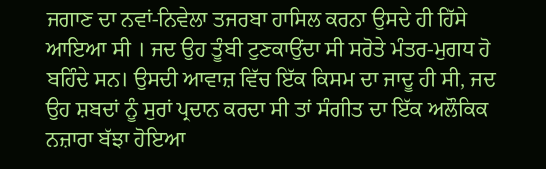ਜਗਾਣ ਦਾ ਨਵਾਂ-ਨਿਵੇਲਾ ਤਜਰਬਾ ਹਾਸਿਲ ਕਰਨਾ ਉਸਦੇ ਹੀ ਹਿੱਸੇ ਆਇਆ ਸੀ । ਜਦ ਉਹ ਤੂੰਬੀ ਟੁਣਕਾਉਂਦਾ ਸੀ ਸਰੋਤੇ ਮੰਤਰ-ਮੁਗਧ ਹੋ ਬਹਿੰਦੇ ਸਨ। ਉਸਦੀ ਆਵਾਜ਼ ਵਿੱਚ ਇੱਕ ਕਿਸਮ ਦਾ ਜਾਦੂ ਹੀ ਸੀ, ਜਦ ਉਹ ਸ਼ਬਦਾਂ ਨੂੰ ਸੁਰਾਂ ਪ੍ਰਦਾਨ ਕਰਦਾ ਸੀ ਤਾਂ ਸੰਗੀਤ ਦਾ ਇੱਕ ਅਲੌਕਿਕ ਨਜ਼ਾਰਾ ਬੱਝਾ ਹੋਇਆ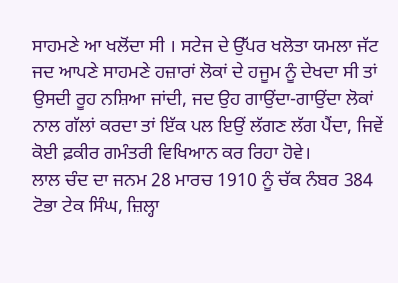ਸਾਹਮਣੇ ਆ ਖਲੋਂਦਾ ਸੀ । ਸਟੇਜ ਦੇ ਉੱਪਰ ਖਲੋਤਾ ਯਮਲਾ ਜੱਟ ਜਦ ਆਪਣੇ ਸਾਹਮਣੇ ਹਜ਼ਾਰਾਂ ਲੋਕਾਂ ਦੇ ਹਜੂਮ ਨੂੰ ਦੇਖਦਾ ਸੀ ਤਾਂ ਉਸਦੀ ਰੂਹ ਨਸ਼ਿਆ ਜਾਂਦੀ, ਜਦ ਉਹ ਗਾਉਂਦਾ-ਗਾਉਂਦਾ ਲੋਕਾਂ ਨਾਲ ਗੱਲਾਂ ਕਰਦਾ ਤਾਂ ਇੱਕ ਪਲ ਇਉਂ ਲੱਗਣ ਲੱਗ ਪੈਂਦਾ, ਜਿਵੇਂ ਕੋਈ ਫ਼ਕੀਰ ਗਮੰਤਰੀ ਵਿਖਿਆਨ ਕਰ ਰਿਹਾ ਹੋਵੇ।
ਲਾਲ ਚੰਦ ਦਾ ਜਨਮ 28 ਮਾਰਚ 1910 ਨੂੰ ਚੱਕ ਨੰਬਰ 384 ਟੋਭਾ ਟੇਕ ਸਿੰਘ, ਜ਼ਿਲ੍ਹਾ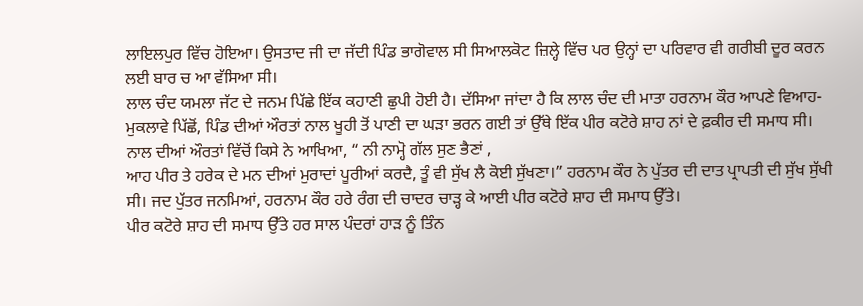ਲਾਇਲਪੁਰ ਵਿੱਚ ਹੋਇਆ। ਉਸਤਾਦ ਜੀ ਦਾ ਜੱਦੀ ਪਿੰਡ ਭਾਗੋਵਾਲ ਸੀ ਸਿਆਲਕੋਟ ਜ਼ਿਲ੍ਹੇ ਵਿੱਚ ਪਰ ਉਨ੍ਹਾਂ ਦਾ ਪਰਿਵਾਰ ਵੀ ਗਰੀਬੀ ਦੂਰ ਕਰਨ ਲਈ ਬਾਰ ਚ ਆ ਵੱਸਿਆ ਸੀ।
ਲਾਲ ਚੰਦ ਯਮਲਾ ਜੱਟ ਦੇ ਜਨਮ ਪਿੱਛੇ ਇੱਕ ਕਹਾਣੀ ਛੁਪੀ ਹੋਈ ਹੈ। ਦੱਸਿਆ ਜਾਂਦਾ ਹੈ ਕਿ ਲਾਲ ਚੰਦ ਦੀ ਮਾਤਾ ਹਰਨਾਮ ਕੌਰ ਆਪਣੇ ਵਿਆਹ-ਮੁਕਲਾਵੇ ਪਿੱਛੋਂ, ਪਿੰਡ ਦੀਆਂ ਔਰਤਾਂ ਨਾਲ ਖੂਹੀ ਤੋਂ ਪਾਣੀ ਦਾ ਘੜਾ ਭਰਨ ਗਈ ਤਾਂ ਉੱਥੇ ਇੱਕ ਪੀਰ ਕਟੋਰੇ ਸ਼ਾਹ ਨਾਂ ਦੇ ਫ਼ਕੀਰ ਦੀ ਸਮਾਧ ਸੀ। ਨਾਲ ਦੀਆਂ ਔਰਤਾਂ ਵਿੱਚੋਂ ਕਿਸੇ ਨੇ ਆਖਿਆ, “ ਨੀ ਨਾਮ੍ਹੋ ਗੱਲ ਸੁਣ ਭੈਣਾਂ ,
ਆਹ ਪੀਰ ਤੇ ਹਰੇਕ ਦੇ ਮਨ ਦੀਆਂ ਮੁਰਾਦਾਂ ਪੂਰੀਆਂ ਕਰਦੈ, ਤੂੰ ਵੀ ਸੁੱਖ ਲੈ ਕੋਈ ਸੁੱਖਣਾ।” ਹਰਨਾਮ ਕੌਰ ਨੇ ਪੁੱਤਰ ਦੀ ਦਾਤ ਪ੍ਰਾਪਤੀ ਦੀ ਸੁੱਖ ਸੁੱਖੀ ਸੀ। ਜਦ ਪੁੱਤਰ ਜਨਮਿਆਂ, ਹਰਨਾਮ ਕੌਰ ਹਰੇ ਰੰਗ ਦੀ ਚਾਦਰ ਚਾੜ੍ਹ ਕੇ ਆਈ ਪੀਰ ਕਟੋਰੇ ਸ਼ਾਹ ਦੀ ਸਮਾਧ ਉੱਤੇ।
ਪੀਰ ਕਟੋਰੇ ਸ਼ਾਹ ਦੀ ਸਮਾਧ ਉੱਤੇ ਹਰ ਸਾਲ ਪੰਦਰਾਂ ਹਾੜ ਨੂੰ ਤਿੰਨ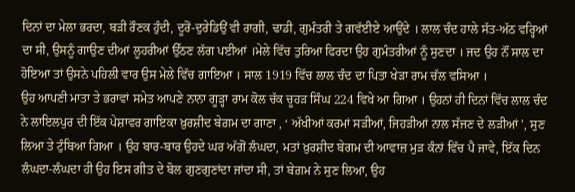ਦਿਨਾਂ ਦਾ ਮੇਲਾ ਭਰਦਾ, ਬੜੀ ਰੌਣਕ ਹੁੰਦੀ, ਦੂਰੋਂ-ਦੁਰੇਡਿਉਂ ਵੀ ਰਾਗੀ, ਢਾਡੀ, ਗੁਮੰਤਰੀ ਤੇ ਗਵੱਈਏ ਆਉਂਦੇ । ਲਾਲ ਚੰਦ ਹਾਲੇ ਸੱਤ-ਅੱਠ ਵਰ੍ਹਿਆਂ ਦਾ ਸੀ, ਉਸਨੂੰ ਗਾਉਣ ਦੀਆਂ ਲੂਹਰੀਆਂ ਉੱਠਣ ਲੱਗ ਪਈਆਂ ।ਮੇਲੇ ਵਿੱਚ ਤੁਰਿਆ ਫਿਰਦਾ ਉਹ ਗੁਮੰਤਰੀਆਂ ਨੂੰ ਸੁਣਦਾ । ਜਦ ਉਹ ਨੌਂ ਸਾਲ ਦਾ ਹੋਇਆ ਤਾਂ ਉਸਨੇ ਪਹਿਲੀ ਵਾਰ ਉਸ ਮੇਲੇ ਵਿੱਚ ਗਾਇਆ । ਸਾਲ 1919 ਵਿੱਚ ਲਾਲ ਚੰਦ ਦਾ ਪਿਤਾ ਖੇੜਾ ਰਾਮ ਚੱਲ ਵਸਿਆ ।
ਉਹ ਆਪਣੀ ਮਾਤਾ ਤੇ ਭਰਾਵਾਂ ਸਮੇਤ ਆਪਣੇ ਨਾਨਾ ਗੂੜ੍ਹਾ ਰਾਮ ਕੋਲ ਚੱਕ ਚੂਹੜ ਸਿੰਘ 224 ਵਿਖੇ ਆ ਗਿਆ । ਉਹਨਾਂ ਹੀ ਦਿਨਾਂ ਵਿੱਚ ਲਾਲ ਚੰਦ ਨੇ ਲਾਇਲਪੁਰ ਦੀ ਇੱਕ ਪੇਸ਼ਾਵਰ ਗਾਇਕਾ ਖ਼ੁਰਸ਼ੀਦ ਬੇਗ਼ਮ ਦਾ ਗਾਣਾ , ‘ ਅੱਖੀਆਂ ਕਰਮਾਂ ਸੜੀਆਂ, ਜਿਹੜੀਆਂ ਨਾਲ ਸੱਜਣ ਦੇ ਲੜੀਆਂ ’, ਸੁਣ ਲਿਆ ਤੇ ਟੁੰਬਿਆ ਗਿਆ । ਉਹ ਬਾਰ-ਬਾਰ ਉਹਦੇ ਘਰ ਅੱਗੋਂ ਲੰਘਦਾ, ਮਤਾਂ ਖ਼ੁਰਸ਼ੀਦ ਬੇਗਮ ਦੀ ਆਵਾਜ਼ ਮੁੜ ਕੰਨਾਂ ਵਿੱਚ ਪੈ ਜਾਵੇ, ਇੱਕ ਦਿਨ ਲੰਘਦਾ-ਲੰਘਦਾ ਹੀ ਉਹ ਇਸ ਗੀਤ ਦੇ ਬੋਲ ਗੁਣਗੁਣਾਂਦਾ ਜਾਂਦਾ ਸੀ, ਤਾਂ ਬੇਗ਼ਮ ਨੇ ਸੁਣ ਲਿਆ, ਉਹ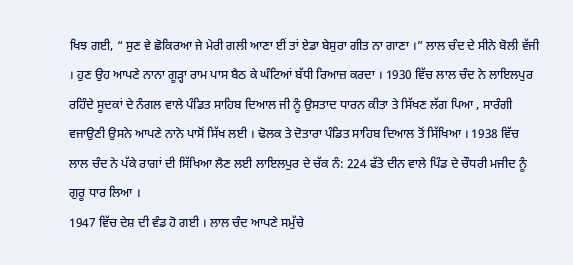ਖਿਝ ਗਈ, “ ਸੁਣ ਵੇ ਛੋਕਿਰਆ ਜੇ ਮੇਰੀ ਗਲੀ ਆਣਾ ਈਂ ਤਾਂ ਏਡਾ ਬੇਸੁਰਾ ਗੀਤ ਨਾ ਗਾਣਾ ।” ਲਾਲ ਚੰਦ ਦੇ ਸੀਨੇ ਬੋਲੀ ਵੱਜੀ । ਹੁਣ ਉਹ ਆਪਣੇ ਨਾਨਾ ਗੂੜ੍ਹਾ ਰਾਮ ਪਾਸ ਬੈਠ ਕੇ ਘੰਟਿਆਂ ਬੱਧੀ ਰਿਆਜ਼ ਕਰਦਾ । 1930 ਵਿੱਚ ਲਾਲ ਚੰਦ ਨੇ ਲਾਇਲਪੁਰ ਰਹਿੰਦੇ ਸੂਦਕਾਂ ਦੇ ਨੰਗਲ ਵਾਲੇ ਪੰਡਿਤ ਸਾਹਿਬ ਦਿਆਲ ਜੀ ਨੂੰ ਉਸਤਾਦ ਧਾਰਨ ਕੀਤਾ ਤੇ ਸਿੱਖਣ ਲੱਗ ਪਿਆ , ਸਾਰੰਗੀ ਵਜਾਉਣੀ ਉਸਨੇ ਆਪਣੇ ਨਾਨੇ ਪਾਸੋਂ ਸਿੱਖ ਲਈ । ਢੋਲਕ ਤੇ ਦੋਤਾਰਾ ਪੰਡਿਤ ਸਾਹਿਬ ਦਿਆਲ ਤੋਂ ਸਿੱਖਿਆ । 1938 ਵਿੱਚ ਲਾਲ ਚੰਦ ਨੇ ਪੱਕੇ ਰਾਗਾਂ ਦੀ ਸਿੱਖਿਆ ਲੈਣ ਲਈ ਲਾਇਲਪੁਰ ਦੇ ਚੱਕ ਨੰ: 224 ਫੱਤੇ ਦੀਨ ਵਾਲੇ ਪਿੰਡ ਦੇ ਚੌਧਰੀ ਮਜੀਦ ਨੂੰ ਗੁਰੂ ਧਾਰ ਲਿਆ ।
1947 ਵਿੱਚ ਦੇਸ਼ ਦੀ ਵੰਡ ਹੋ ਗਈ । ਲਾਲ ਚੰਦ ਆਪਣੇ ਸਮੁੱਚੇ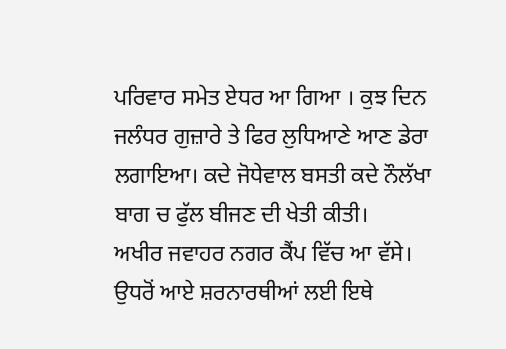ਪਰਿਵਾਰ ਸਮੇਤ ਏਧਰ ਆ ਗਿਆ । ਕੁਝ ਦਿਨ ਜਲੰਧਰ ਗੁਜ਼ਾਰੇ ਤੇ ਫਿਰ ਲੁਧਿਆਣੇ ਆਣ ਡੇਰਾ ਲਗਾਇਆ। ਕਦੇ ਜੋਧੇਵਾਲ ਬਸਤੀ ਕਦੇ ਨੌਲੱਖਾ ਬਾਗ ਚ ਫੁੱਲ ਬੀਜਣ ਦੀ ਖੇਤੀ ਕੀਤੀ।
ਅਖੀਰ ਜਵਾਹਰ ਨਗਰ ਕੈਂਪ ਵਿੱਚ ਆ ਵੱਸੇ। ਉਧਰੋਂ ਆਏ ਸ਼ਰਨਾਰਥੀਆਂ ਲਈ ਇਥੇ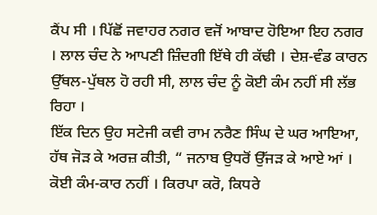ਕੈਂਪ ਸੀ । ਪਿੱਛੋਂ ਜਵਾਹਰ ਨਗਰ ਵਜੋਂ ਆਬਾਦ ਹੋਇਆ ਇਹ ਨਗਰ । ਲਾਲ ਚੰਦ ਨੇ ਆਪਣੀ ਜ਼ਿੰਦਗੀ ਇੱਥੇ ਹੀ ਕੱਢੀ । ਦੇਸ਼-ਵੰਡ ਕਾਰਨ ਉੱਥਲ-ਪੁੱਥਲ ਹੋ ਰਹੀ ਸੀ, ਲਾਲ ਚੰਦ ਨੂੰ ਕੋਈ ਕੰਮ ਨਹੀਂ ਸੀ ਲੱਭ ਰਿਹਾ ।
ਇੱਕ ਦਿਨ ਉਹ ਸਟੇਜੀ ਕਵੀ ਰਾਮ ਨਰੈਣ ਸਿੰਘ ਦੇ ਘਰ ਆਇਆ, ਹੱਥ ਜੋੜ ਕੇ ਅਰਜ਼ ਕੀਤੀ, “ ਜਨਾਬ ਉਧਰੋਂ ਉੱਜੜ ਕੇ ਆਏ ਆਂ । ਕੋਈ ਕੰਮ-ਕਾਰ ਨਹੀਂ । ਕਿਰਪਾ ਕਰੋ, ਕਿਧਰੇ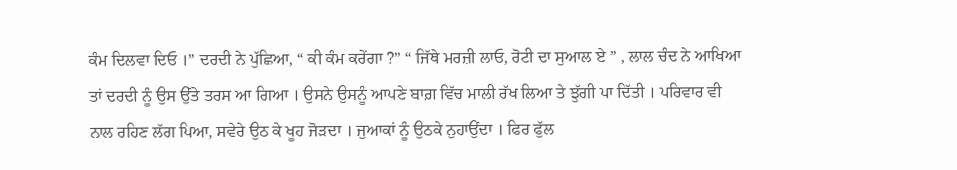ਕੰਮ ਦਿਲਵਾ ਦਿਓ ।” ਦਰਦੀ ਨੇ ਪੁੱਛਿਆ, “ ਕੀ ਕੰਮ ਕਰੇਂਗਾ ?” “ ਜਿੱਥੇ ਮਰਜ਼ੀ ਲਾਓ, ਰੋਟੀ ਦਾ ਸੁਆਲ ਏ ” , ਲਾਲ ਚੰਦ ਨੇ ਆਖਿਆ ਤਾਂ ਦਰਦੀ ਨੂੰ ਉਸ ਉੱਤੇ ਤਰਸ ਆ ਗਿਆ । ਉਸਨੇ ਉਸਨੂੰ ਆਪਣੇ ਬਾਗ਼ ਵਿੱਚ ਮਾਲੀ ਰੱਖ ਲਿਆ ਤੇ ਝੁੱਗੀ ਪਾ ਦਿੱਤੀ । ਪਰਿਵਾਰ ਵੀ ਨਾਲ ਰਹਿਣ ਲੱਗ ਪਿਆ, ਸਵੇਰੇ ਉਠ ਕੇ ਖੂਹ ਜੋੜਦਾ । ਜੁਆਕਾਂ ਨੂੰ ਉਠਕੇ ਨੁਹਾਉਂਦਾ । ਫਿਰ ਫੁੱਲ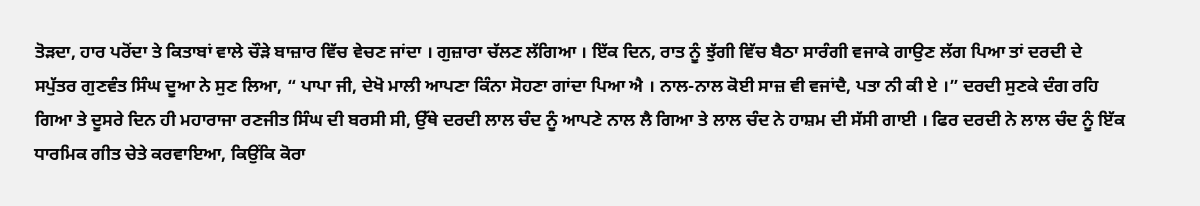ਤੋੜਦਾ, ਹਾਰ ਪਰੋਂਦਾ ਤੇ ਕਿਤਾਬਾਂ ਵਾਲੇ ਚੌੜੇ ਬਾਜ਼ਾਰ ਵਿੱਚ ਵੇਚਣ ਜਾਂਦਾ । ਗੁਜ਼ਾਰਾ ਚੱਲਣ ਲੱਗਿਆ । ਇੱਕ ਦਿਨ, ਰਾਤ ਨੂੰ ਝੁੱਗੀ ਵਿੱਚ ਬੈਠਾ ਸਾਰੰਗੀ ਵਜਾਕੇ ਗਾਉਣ ਲੱਗ ਪਿਆ ਤਾਂ ਦਰਦੀ ਦੇ ਸਪੁੱਤਰ ਗੁਣਵੰਤ ਸਿੰਘ ਦੂਆ ਨੇ ਸੁਣ ਲਿਆ, “ ਪਾਪਾ ਜੀ, ਦੇਖੋ ਮਾਲੀ ਆਪਣਾ ਕਿੰਨਾ ਸੋਹਣਾ ਗਾਂਦਾ ਪਿਆ ਐ । ਨਾਲ-ਨਾਲ ਕੋਈ ਸਾਜ਼ ਵੀ ਵਜਾਂਦੈ, ਪਤਾ ਨੀ ਕੀ ਏ ।” ਦਰਦੀ ਸੁਣਕੇ ਦੰਗ ਰਹਿ ਗਿਆ ਤੇ ਦੂਸਰੇ ਦਿਨ ਹੀ ਮਹਾਰਾਜਾ ਰਣਜੀਤ ਸਿੰਘ ਦੀ ਬਰਸੀ ਸੀ, ਉੱਥੇ ਦਰਦੀ ਲਾਲ ਚੰਦ ਨੂੰ ਆਪਣੇ ਨਾਲ ਲੈ ਗਿਆ ਤੇ ਲਾਲ ਚੰਦ ਨੇ ਹਾਸ਼ਮ ਦੀ ਸੱਸੀ ਗਾਈ । ਫਿਰ ਦਰਦੀ ਨੇ ਲਾਲ ਚੰਦ ਨੂੰ ਇੱਕ ਧਾਰਮਿਕ ਗੀਤ ਚੇਤੇ ਕਰਵਾਇਆ, ਕਿਉਂਕਿ ਕੋਰਾ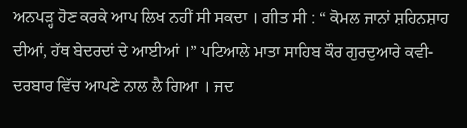ਅਨਪੜ੍ਹ ਹੋਣ ਕਰਕੇ ਆਪ ਲਿਖ ਨਹੀਂ ਸੀ ਸਕਦਾ । ਗੀਤ ਸੀ : “ ਕੋਮਲ ਜਾਨਾਂ ਸ਼ਹਿਨਸ਼ਾਹ ਦੀਆਂ, ਹੱਥ ਬੇਦਰਦਾਂ ਦੇ ਆਈਆਂ ।” ਪਟਿਆਲੇ ਮਾਤਾ ਸਾਹਿਬ ਕੌਰ ਗੁਰਦੁਆਰੇ ਕਵੀ-ਦਰਬਾਰ ਵਿੱਚ ਆਪਣੇ ਨਾਲ ਲੈ ਗਿਆ । ਜਦ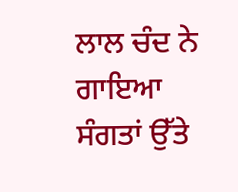ਲਾਲ ਚੰਦ ਨੇ ਗਾਇਆ ਸੰਗਤਾਂ ਉੱਤੇ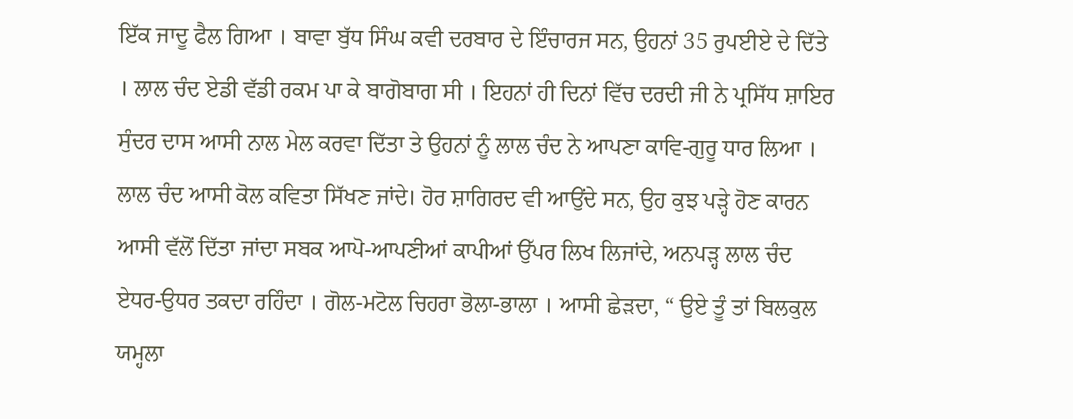ਇੱਕ ਜਾਦੂ ਫੈਲ ਗਿਆ । ਬਾਵਾ ਬੁੱਧ ਸਿੰਘ ਕਵੀ ਦਰਬਾਰ ਦੇ ਇੰਚਾਰਜ ਸਨ, ਉਹਨਾਂ 35 ਰੁਪਈਏ ਦੇ ਦਿੱਤੇ । ਲਾਲ ਚੰਦ ਏਡੀ ਵੱਡੀ ਰਕਮ ਪਾ ਕੇ ਬਾਗੋਬਾਗ ਸੀ । ਇਹਨਾਂ ਹੀ ਦਿਨਾਂ ਵਿੱਚ ਦਰਦੀ ਜੀ ਨੇ ਪ੍ਰਸਿੱਧ ਸ਼ਾਇਰ ਸੁੰਦਰ ਦਾਸ ਆਸੀ ਨਾਲ ਮੇਲ ਕਰਵਾ ਦਿੱਤਾ ਤੇ ਉਹਨਾਂ ਨੂੰ ਲਾਲ ਚੰਦ ਨੇ ਆਪਣਾ ਕਾਵਿ-ਗੁਰੂ ਧਾਰ ਲਿਆ । ਲਾਲ ਚੰਦ ਆਸੀ ਕੋਲ ਕਵਿਤਾ ਸਿੱਖਣ ਜਾਂਦੇ। ਹੋਰ ਸ਼ਾਗਿਰਦ ਵੀ ਆਉਂਦੇ ਸਨ, ਉਹ ਕੁਝ ਪੜ੍ਹੇ ਹੋਣ ਕਾਰਨ ਆਸੀ ਵੱਲੋਂ ਦਿੱਤਾ ਜਾਂਦਾ ਸਬਕ ਆਪੋ-ਆਪਣੀਆਂ ਕਾਪੀਆਂ ਉੱਪਰ ਲਿਖ ਲਿਜਾਂਦੇ, ਅਨਪੜ੍ਹ ਲਾਲ ਚੰਦ ਏਧਰ-ਉਧਰ ਤਕਦਾ ਰਹਿੰਦਾ । ਗੋਲ-ਮਟੋਲ ਚਿਹਰਾ ਭੋਲਾ-ਭਾਲਾ । ਆਸੀ ਛੇੜਦਾ, “ ਉਏ ਤੂੰ ਤਾਂ ਬਿਲਕੁਲ ਯਮ੍ਹਲਾ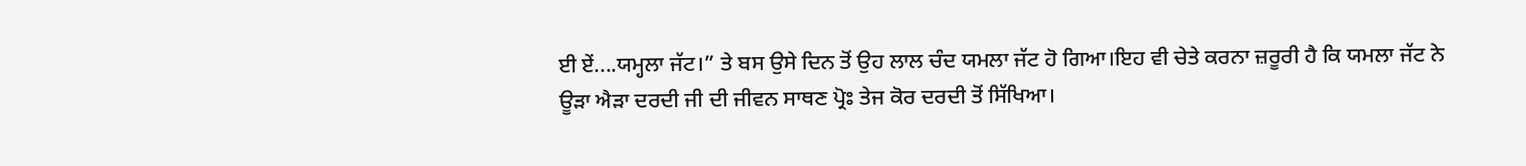ਈ ਏਂ....ਯਮ੍ਹਲਾ ਜੱਟ।” ਤੇ ਬਸ ਉਸੇ ਦਿਨ ਤੋਂ ਉਹ ਲਾਲ ਚੰਦ ਯਮਲਾ ਜੱਟ ਹੋ ਗਿਆ।ਇਹ ਵੀ ਚੇਤੇ ਕਰਨਾ ਜ਼ਰੂਰੀ ਹੈ ਕਿ ਯਮਲਾ ਜੱਟ ਨੇ ਊੜਾ ਐੜਾ ਦਰਦੀ ਜੀ ਦੀ ਜੀਵਨ ਸਾਥਣ ਪ੍ਰੋਃ ਤੇਜ ਕੋਰ ਦਰਦੀ ਤੋਂ ਸਿੱਖਿਆ।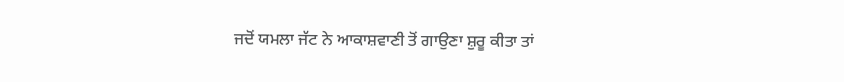ਜਦੋਂ ਯਮਲਾ ਜੱਟ ਨੇ ਆਕਾਸ਼ਵਾਣੀ ਤੋਂ ਗਾਉਣਾ ਸ਼ੁਰੂ ਕੀਤਾ ਤਾਂ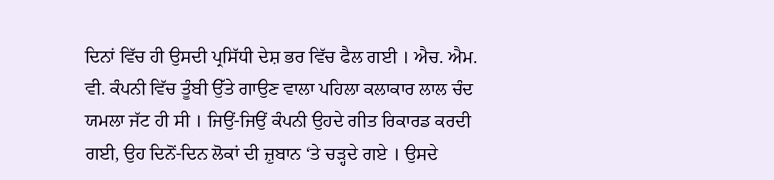ਦਿਨਾਂ ਵਿੱਚ ਹੀ ਉਸਦੀ ਪ੍ਰਸਿੱਧੀ ਦੇਸ਼ ਭਰ ਵਿੱਚ ਫੈਲ ਗਈ । ਐਚ. ਐਮ. ਵੀ. ਕੰਪਨੀ ਵਿੱਚ ਤੂੰਬੀ ਉੱਤੇ ਗਾਉਣ ਵਾਲਾ ਪਹਿਲਾ ਕਲਾਕਾਰ ਲਾਲ ਚੰਦ ਯਮਲਾ ਜੱਟ ਹੀ ਸੀ । ਜਿਉਂ-ਜਿਉਂ ਕੰਪਨੀ ਉਹਦੇ ਗੀਤ ਰਿਕਾਰਡ ਕਰਦੀ ਗਈ, ਉਹ ਦਿਨੋਂ-ਦਿਨ ਲੋਕਾਂ ਦੀ ਜ਼ੁਬਾਨ ‘ਤੇ ਚੜ੍ਹਦੇ ਗਏ । ਉਸਦੇ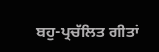ਬਹੁ-ਪ੍ਰਚੱਲਿਤ ਗੀਤਾਂ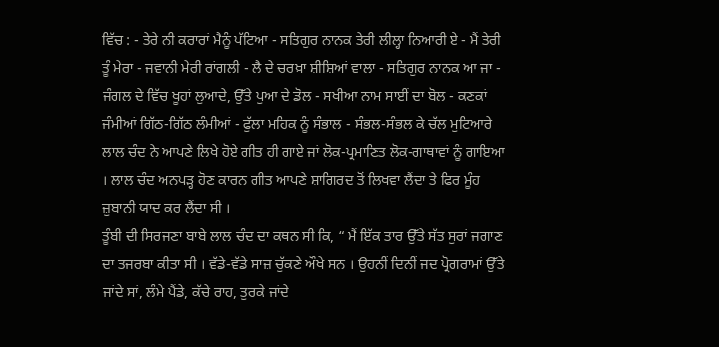ਵਿੱਚ : - ਤੇਰੇ ਨੀ ਕਰਾਰਾਂ ਮੈਨੂੰ ਪੱਟਿਆ - ਸਤਿਗੁਰ ਨਾਨਕ ਤੇਰੀ ਲੀਲ੍ਹਾ ਨਿਆਰੀ ਏ - ਮੈਂ ਤੇਰੀ ਤੂੰ ਮੇਰਾ - ਜਵਾਨੀ ਮੇਰੀ ਰਾਂਗਲੀ - ਲੈ ਦੇ ਚਰਖ਼ਾ ਸ਼ੀਸ਼ਿਆਂ ਵਾਲਾ - ਸਤਿਗੁਰ ਨਾਨਕ ਆ ਜਾ - ਜੰਗਲ ਦੇ ਵਿੱਚ ਖੂਹਾਂ ਲੁਆਦੇ, ਉੱਤੇ ਪੁਆ ਦੇ ਡੋਲ - ਸਖੀਆ ਨਾਮ ਸਾਈਂ ਦਾ ਬੋਲ - ਕਣਕਾਂ ਜੰਮੀਆਂ ਗਿੱਠ-ਗਿੱਠ ਲੰਮੀਆਂ - ਫੁੱਲਾ ਮਹਿਕ ਨੂੰ ਸੰਭਾਲ - ਸੰਭਲ-ਸੰਭਲ ਕੇ ਚੱਲ ਮੁਟਿਆਰੇ ਲਾਲ ਚੰਦ ਨੇ ਆਪਣੇ ਲਿਖੇ ਹੋਏ ਗੀਤ ਹੀ ਗਾਏ ਜਾਂ ਲੋਕ-ਪ੍ਰਮਾਣਿਤ ਲੋਕ-ਗਾਥਾਵਾਂ ਨੂੰ ਗਾਇਆ । ਲਾਲ ਚੰਦ ਅਨਪੜ੍ਹ ਹੋਣ ਕਾਰਨ ਗੀਤ ਆਪਣੇ ਸ਼ਾਗਿਰਦ ਤੋਂ ਲਿਖਵਾ ਲੈਂਦਾ ਤੇ ਫਿਰ ਮੂੰਹ ਜ਼ੁਬਾਨੀ ਯਾਦ ਕਰ ਲੈਂਦਾ ਸੀ ।
ਤੂੰਬੀ ਦੀ ਸਿਰਜਣਾ ਬਾਬੇ ਲਾਲ ਚੰਦ ਦਾ ਕਥਨ ਸੀ ਕਿ, “ ਮੈਂ ਇੱਕ ਤਾਰ ਉੱਤੇ ਸੱਤ ਸੁਰਾਂ ਜਗਾਣ ਦਾ ਤਜਰਬਾ ਕੀਤਾ ਸੀ । ਵੱਡੇ-ਵੱਡੇ ਸਾਜ਼ ਚੁੱਕਣੇ ਔਖੇ ਸਨ । ਉਹਨੀਂ ਦਿਨੀਂ ਜਦ ਪ੍ਰੋਗਰਾਮਾਂ ਉੱਤੇ ਜਾਂਦੇ ਸਾਂ, ਲੰਮੇ ਪੈਂਡੇ, ਕੱਚੇ ਰਾਹ, ਤੁਰਕੇ ਜਾਂਦੇ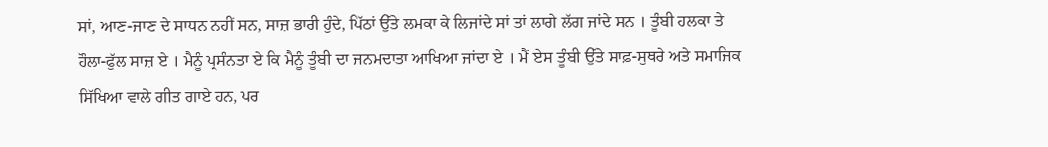ਸਾਂ, ਆਣ-ਜਾਣ ਦੇ ਸਾਧਨ ਨਹੀਂ ਸਨ, ਸਾਜ਼ ਭਾਰੀ ਹੁੰਦੇ, ਪਿੱਠਾਂ ਉੱਤੇ ਲਮਕਾ ਕੇ ਲਿਜਾਂਦੇ ਸਾਂ ਤਾਂ ਲਾਗੇ ਲੱਗ ਜਾਂਦੇ ਸਨ । ਤੂੰਬੀ ਹਲਕਾ ਤੇ ਹੌਲਾ-ਫੁੱਲ ਸਾਜ਼ ਏ । ਮੈਨੂੰ ਪ੍ਰਸੰਨਤਾ ਏ ਕਿ ਮੈਨੂੰ ਤੂੰਬੀ ਦਾ ਜਨਮਦਾਤਾ ਆਖਿਆ ਜਾਂਦਾ ਏ । ਮੈਂ ਏਸ ਤੂੰਬੀ ਉੱਤੇ ਸਾਫ਼-ਸੁਥਰੇ ਅਤੇ ਸਮਾਜਿਕ ਸਿੱਖਿਆ ਵਾਲੇ ਗੀਤ ਗਾਏ ਹਨ, ਪਰ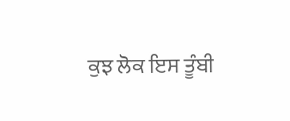ਕੁਝ ਲੋਕ ਇਸ ਤੂੰਬੀ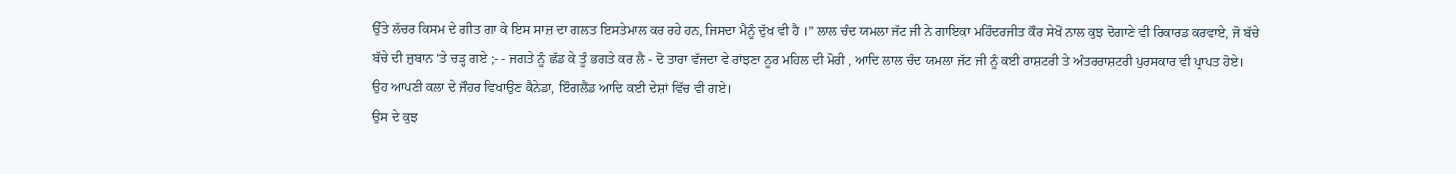ਉੱਤੇ ਲੱਚਰ ਕਿਸਮ ਦੇ ਗੀਤ ਗਾ ਕੇ ਇਸ ਸਾਜ਼ ਦਾ ਗਲਤ ਇਸਤੇਮਾਲ ਕਰ ਰਹੇ ਹਨ, ਜਿਸਦਾ ਮੈਨੂੰ ਦੁੱਖ ਵੀ ਹੈ ।” ਲਾਲ ਚੰਦ ਯਮਲਾ ਜੱਟ ਜੀ ਨੇ ਗਾਇਕਾ ਮਹਿੰਦਰਜੀਤ ਕੌਰ ਸੇਖੋਂ ਨਾਲ ਕੁਝ ਦੋਗਾਣੇ ਵੀ ਰਿਕਾਰਡ ਕਰਵਾਏ, ਜੋ ਬੱਚੇ ਬੱਚੇ ਦੀ ਜ਼ੁਬਾਨ ‘ਤੇ ਚੜ੍ਹ ਗਏ ;- - ਜਗਤੇ ਨੂੰ ਛੱਡ ਕੇ ਤੂੰ ਭਗਤੇ ਕਰ ਲੈ - ਦੋ ਤਾਰਾ ਵੱਜਦਾ ਵੇ ਰਾਂਝਣਾ ਨੂਰ ਮਹਿਲ ਦੀ ਮੋਰੀ , ਆਦਿ ਲਾਲ ਚੰਦ ਯਮਲਾ ਜੱਟ ਜੀ ਨੂੰ ਕਈ ਰਾਸ਼ਟਰੀ ਤੇ ਅੰਤਰਰਾਸ਼ਟਰੀ ਪੁਰਸਕਾਰ ਵੀ ਪ੍ਰਾਪਤ ਹੋਏ। ਉਹ ਆਪਣੀ ਕਲਾ ਦੇ ਜੌਹਰ ਵਿਖਾਉਣ ਕੈਨੇਡਾ, ਇੰਗਲੈਂਡ ਆਦਿ ਕਈ ਦੇਸ਼ਾਂ ਵਿੱਚ ਵੀ ਗਏ।
ਉਸ ਦੇ ਕੁਝ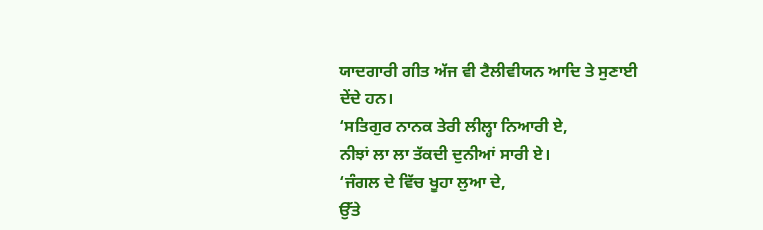ਯਾਦਗਾਰੀ ਗੀਤ ਅੱਜ ਵੀ ਟੈਲੀਵੀਯਨ ਆਦਿ ਤੇ ਸੁਣਾਈ ਦੇਂਦੇ ਹਨ।
‘ਸਤਿਗੁਰ ਨਾਨਕ ਤੇਰੀ ਲੀਲ੍ਹਾ ਨਿਆਰੀ ਏ,
ਨੀਝਾਂ ਲਾ ਲਾ ਤੱਕਦੀ ਦੁਨੀਆਂ ਸਾਰੀ ਏ।
‘ਜੰਗਲ ਦੇ ਵਿੱਚ ਖੂਹਾ ਲੁਆ ਦੇ,
ਉੱਤੇ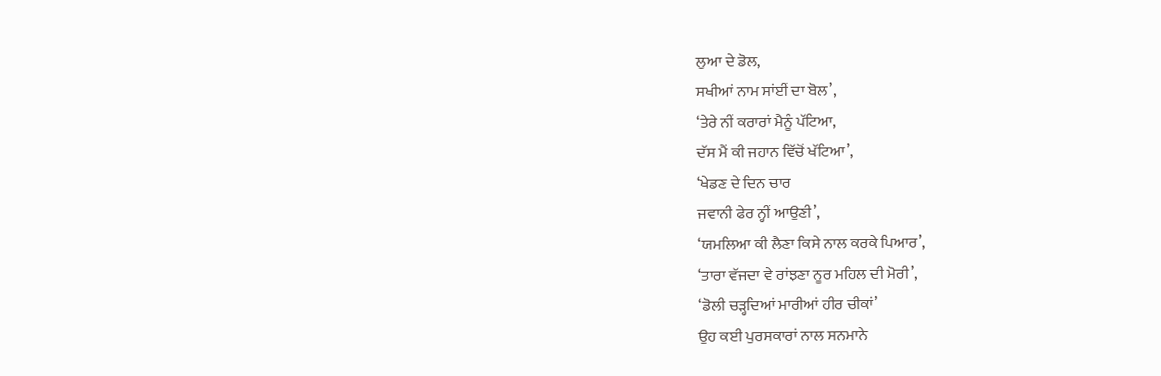ਲੁਆ ਦੇ ਡੋਲ,
ਸਖੀਆਂ ਨਾਮ ਸਾਂਈਂ ਦਾ ਬੋਲ’,
‘ਤੇਰੇ ਨੀਂ ਕਰਾਰਾਂ ਮੈਨੂੰ ਪੱਟਿਆ,
ਦੱਸ ਮੈਂ ਕੀ ਜਹਾਨ ਵਿੱਚੋਂ ਖੱਟਿਆ’,
‘ਖੇਡਣ ਦੇ ਦਿਨ ਚਾਰ
ਜਵਾਨੀ ਫੇਰ ਨ੍ਹੀਂ ਆਉਣੀ’,
‘ਯਮਲਿਆ ਕੀ ਲੈਣਾ ਕਿਸੇ ਨਾਲ ਕਰਕੇ ਪਿਆਰ’,
‘ਤਾਰਾ ਵੱਜਦਾ ਵੇ ਰਾਂਝਣਾ ਨੂਰ ਮਹਿਲ ਦੀ ਮੋਰੀ’,
‘ਡੋਲੀ ਚੜ੍ਹਦਿਆਂ ਮਾਰੀਆਂ ਹੀਰ ਚੀਕਾਂ’
ਉਹ ਕਈ ਪੁਰਸਕਾਰਾਂ ਨਾਲ ਸਨਮਾਨੇ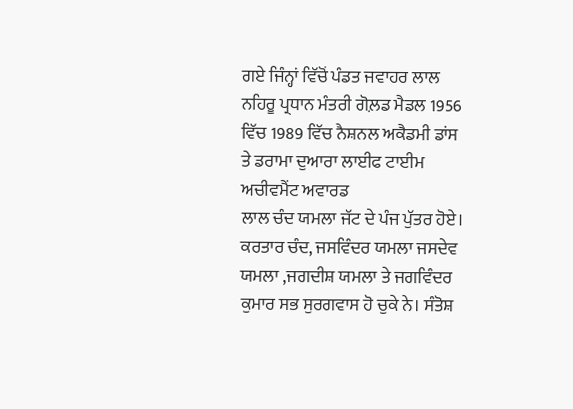ਗਏ ਜਿੰਨ੍ਹਾਂ ਵਿੱਚੋਂ ਪੰਡਤ ਜਵਾਹਰ ਲਾਲ ਨਹਿਰੂ ਪ੍ਰਧਾਨ ਮੰਤਰੀ ਗੋਲ਼ਡ ਮੈਡਲ 1956 ਵਿੱਚ 1989 ਵਿੱਚ ਨੈਸ਼ਨਲ ਅਕੈਡਮੀ ਡਾਂਸ ਤੇ ਡਰਾਮਾ ਦੁਆਰਾ ਲਾਈਫ ਟਾਈਮ ਅਚੀਵਮੈਂਟ ਅਵਾਰਡ
ਲਾਲ ਚੰਦ ਯਮਲਾ ਜੱਟ ਦੇ ਪੰਜ ਪੁੱਤਰ ਹੋਏ। ਕਰਤਾਰ ਚੰਦ, ਜਸਵਿੰਦਰ ਯਮਲਾ ਜਸਦੇਵ ਯਮਲਾ ,ਜਗਦੀਸ਼ ਯਮਲਾ ਤੇ ਜਗਵਿੰਦਰ ਕੁਮਾਰ ਸਭ ਸੁਰਗਵਾਸ ਹੋ ਚੁਕੇ ਨੇ। ਸੰਤੋਸ਼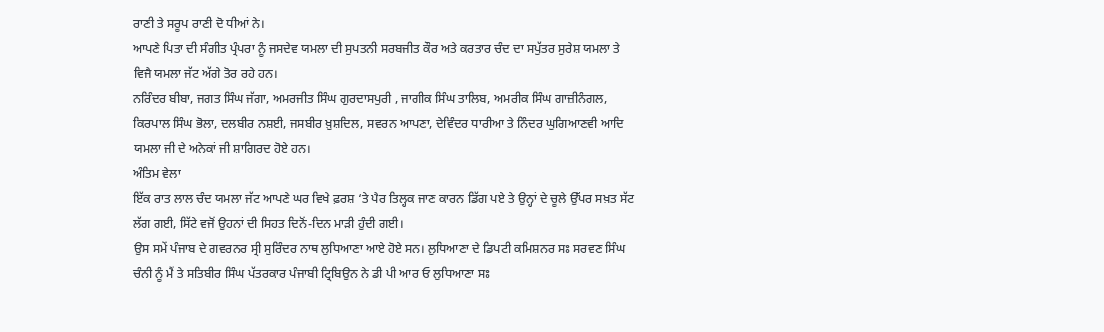ਰਾਣੀ ਤੇ ਸਰੂਪ ਰਾਣੀ ਦੋ ਧੀਆਂ ਨੇ।
ਆਪਣੇ ਪਿਤਾ ਦੀ ਸੰਗੀਤ ਪ੍ਰੰਪਰਾ ਨੂੰ ਜਸਦੇਵ ਯਮਲਾ ਦੀ ਸੁਪਤਨੀ ਸਰਬਜੀਤ ਕੌਰ ਅਤੇ ਕਰਤਾਰ ਚੰਦ ਦਾ ਸਪੁੱਤਰ ਸੁਰੇਸ਼ ਯਮਲਾ ਤੇ ਵਿਜੈ ਯਮਲਾ ਜੱਟ ਅੱਗੇ ਤੋਰ ਰਹੇ ਹਨ।
ਨਰਿੰਦਰ ਬੀਬਾ, ਜਗਤ ਸਿੰਘ ਜੱਗਾ, ਅਮਰਜੀਤ ਸਿੰਘ ਗੁਰਦਾਸਪੁਰੀ , ਜਾਗੀਕ ਸਿੰਘ ਤਾਲਿਬ, ਅਮਰੀਕ ਸਿੰਘ ਗਾਜ਼ੀਨੰਗਲ, ਕਿਰਪਾਲ ਸਿੰਘ ਭੋਲਾ, ਦਲਬੀਰ ਨਸ਼ਈ, ਜਸਬੀਰ ਖ਼ੁਸ਼ਦਿਲ, ਸਵਰਨ ਆਪਣਾ, ਦੇਵਿੰਦਰ ਧਾਰੀਆ ਤੇ ਨਿੰਦਰ ਘੁਗਿਆਣਵੀ ਆਦਿ ਯਮਲਾ ਜੀ ਦੇ ਅਨੇਕਾਂ ਜੀ ਸ਼ਾਗਿਰਦ ਹੋਏ ਹਨ।
ਅੰਤਿਮ ਵੇਲਾ
ਇੱਕ ਰਾਤ ਲਾਲ ਚੰਦ ਯਮਲਾ ਜੱਟ ਆਪਣੇ ਘਰ ਵਿਖੇ ਫ਼ਰਸ਼ ‘ਤੇ ਪੈਰ ਤਿਲ੍ਹਕ ਜਾਣ ਕਾਰਨ ਡਿੱਗ ਪਏ ਤੇ ਉਨ੍ਹਾਂ ਦੇ ਚੂਲੇ ਉੱਪਰ ਸਖ਼ਤ ਸੱਟ ਲੱਗ ਗਈ, ਸਿੱਟੇ ਵਜੋਂ ਉਹਨਾਂ ਦੀ ਸਿਹਤ ਦਿਨੋਂ-ਦਿਨ ਮਾੜੀ ਹੁੰਦੀ ਗਈ।
ਉਸ ਸਮੇਂ ਪੰਜਾਬ ਦੇ ਗਵਰਨਰ ਸ੍ਰੀ ਸੁਰਿੰਦਰ ਨਾਥ ਲੁਧਿਆਣਾ ਆਏ ਹੋਏ ਸਨ। ਲੁਧਿਆਣਾ ਦੇ ਡਿਪਟੀ ਕਮਿਸ਼ਨਰ ਸਃ ਸਰਵਣ ਸਿੰਘ ਚੰਨੀ ਨੂੰ ਮੈਂ ਤੇ ਸਤਿਬੀਰ ਸਿੰਘ ਪੱਤਰਕਾਰ ਪੰਜਾਬੀ ਟ੍ਰਿਬਿਉਨ ਨੇ ਡੀ ਪੀ ਆਰ ਓ ਲੁਧਿਆਣਾ ਸਃ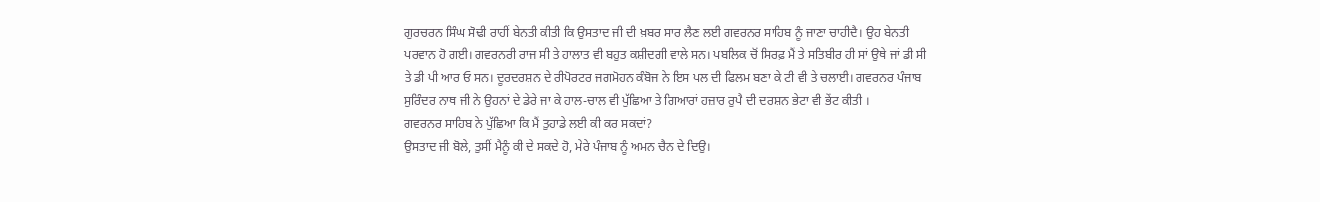ਗੁਰਚਰਨ ਸਿੰਘ ਸੋਢੀ ਰਾਹੀਂ ਬੇਨਤੀ ਕੀਤੀ ਕਿ ਉਸਤਾਦ ਜੀ ਦੀ ਖ਼ਬਰ ਸਾਰ ਲੈਣ ਲਈ ਗਵਰਨਰ ਸਾਹਿਬ ਨੂੰ ਜਾਣਾ ਚਾਹੀਦੈ। ਉਹ ਬੇਨਤੀ ਪਰਵਾਨ ਹੋ ਗਈ। ਗਵਰਨਰੀ ਰਾਜ ਸੀ ਤੇ ਹਾਲਾਤ ਵੀ ਬਹੁਤ ਕਸ਼ੀਦਗੀ ਵਾਲੇ ਸਨ। ਪਬਲਿਕ ਚੋਂ ਸਿਰਫ਼ ਮੈਂ ਤੇ ਸਤਿਬੀਰ ਹੀ ਸਾਂ ਉਥੇ ਜਾਂ ਡੀ ਸੀ ਤੇ ਡੀ ਪੀ ਆਰ ਓ ਸਨ। ਦੂਰਦਰਸ਼ਨ ਦੇ ਰੀਪੋਰਟਰ ਜਗਮੋਹਨ ਕੰਬੋਜ ਨੇ ਇਸ ਪਲ ਦੀ ਫਿਲਮ ਬਣਾ ਕੇ ਟੀ ਵੀ ਤੇ ਚਲਾਈ। ਗਵਰਨਰ ਪੰਜਾਬ ਸੁਰਿੰਦਰ ਨਾਥ ਜੀ ਨੇ ਉਹਨਾਂ ਦੇ ਡੇਰੇ ਜਾ ਕੇ ਹਾਲ-ਚਾਲ ਵੀ ਪੁੱਛਿਆ ਤੇ ਗਿਆਰਾਂ ਹਜ਼ਾਰ ਰੁਪੈ ਦੀ ਦਰਸ਼ਨ ਭੇਟਾ ਵੀ ਭੇਂਟ ਕੀਤੀ ।
ਗਵਰਨਰ ਸਾਹਿਬ ਨੇ ਪੁੱਛਿਆ ਕਿ ਮੈਂ ਤੁਹਾਡੇ ਲਈ ਕੀ ਕਰ ਸਕਦਾਂ?
ਉਸਤਾਦ ਜੀ ਬੋਲੇ, ਤੁਸੀਂ ਮੈਨੂੰ ਕੀ ਦੇ ਸਕਦੇ ਹੋ, ਮੇਰੇ ਪੰਜਾਬ ਨੂੰ ਅਮਨ ਚੈਨ ਦੇ ਦਿਉ।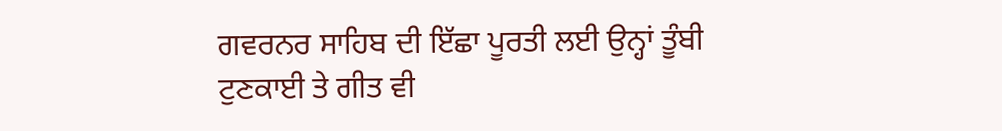ਗਵਰਨਰ ਸਾਹਿਬ ਦੀ ਇੱਛਾ ਪੂਰਤੀ ਲਈ ਉਨ੍ਹਾਂ ਤੂੰਬੀ ਟੁਣਕਾਈ ਤੇ ਗੀਤ ਵੀ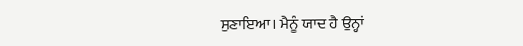ਸੁਣਾਇਆ। ਮੈਨੂੰ ਯਾਦ ਹੈ ਉਨ੍ਹਾਂ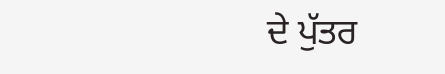ਦੇ ਪੁੱਤਰ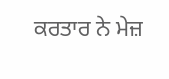ਕਰਤਾਰ ਨੇ ਮੇਜ਼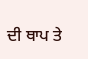ਦੀ ਥਾਪ ਤੇ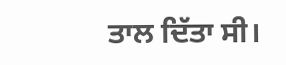ਤਾਲ ਦਿੱਤਾ ਸੀ।